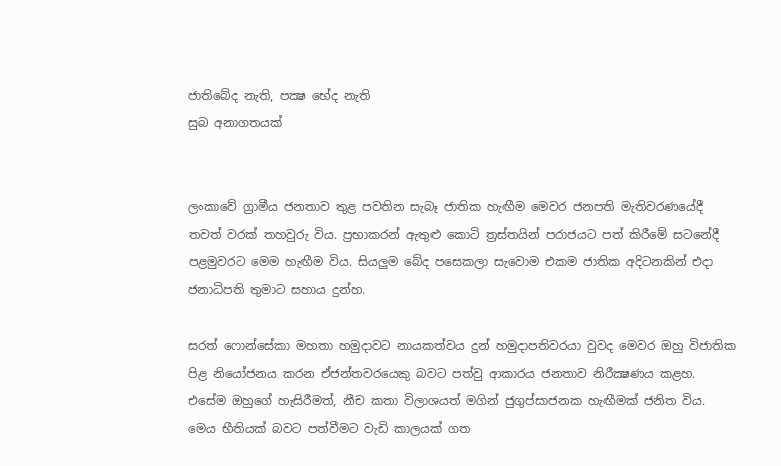ජාතිබේද නැති, පක්‍ෂ භේද නැති
සුබ අනාගතයක්‌


ලංකාවේ ග්‍රාමීය ජනතාව තුළ පවතින සැබෑ ජාතික හැඟීම මෙවර ජනපති මැතිවරණයේදී තවත් වරක්‌ තහවුරු විය. ප්‍රභාකරන් ඇතුළු කොටි ත්‍රස්‌තයින් පරාජයට පත් කිරීමේ සටනේදී පළමුවරට මෙම හැඟීම විය. සියලුම බේද පසෙකලා සැවොම එකම ජාතික අදිටනකින් එදා ජනාධිපති තුමාට සහාය දුන්හ.

සරත් ෆොන්සේකා මහතා හමුදාවට නායකත්වය දුන් හමුදාපතිවරයා වුවද මෙවර ඔහු විජාතික පිළ නියෝජනය කරන ඒජන්තවරයෙකු බවට පත්වු ආකාරය ජනතාව නිරීක්‍ෂණය කළහ. එසේම ඔහුගේ හැසිරීමත්, නීච කතා විලාශයත් මගින් ජුගුප්සාජනක හැඟීමක්‌ ජනිත විය. මෙය භීතියක්‌ බවට පත්වීමට වැඩි කාලයක්‌ ගත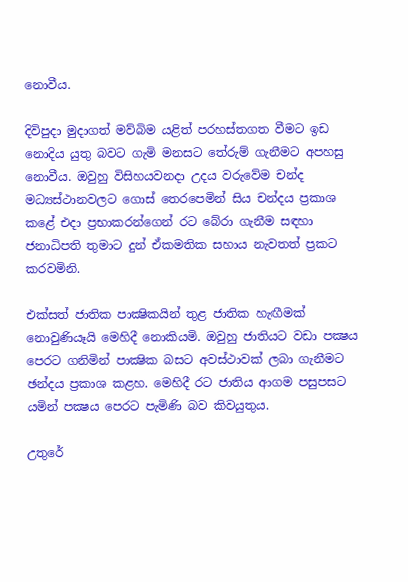නොවීය.

දිවිපුදා මුදාගත් මව්බිම යළිත් පරහස්‌තගත වීමට ඉඩ නොදිය යුතු බවට ගැමි මනසට තේරුම් ගැනීමට අපහසු නොවීය. ඔවුහු විසිහයවනදා උදය වරුවේම චන්ද මධ්‍යස්‌ථානවලට ගොස්‌ තෙරපෙමින් සිය චන්දය ප්‍රකාශ කළේ එදා ප්‍රභාකරන්ගෙන් රට බේරා ගැනීම සඳහා ජනාධිපති තුමාට දුන් ඒකමතික සහාය නැවතත් ප්‍රකට කරවමිනි.

එක්‌සත් ජාතික පාක්‍ෂිකයින් තුළ ජාතික හැඟීමක්‌ නොවුණියෑයි මෙහිදී නොකියමි. ඔවුහු ජාතියට වඩා පක්‍ෂය පෙරට ගනිමින් පාක්‍ෂික බසට අවස්‌ථාවක්‌ ලබා ගැනීමට ඡන්දය ප්‍රකාශ කළහ. මෙහිදී රට ජාතිය ආගම පසුපසට යමින් පක්‍ෂය පෙරට පැමිණි බව කිවයුතුය.

උතුරේ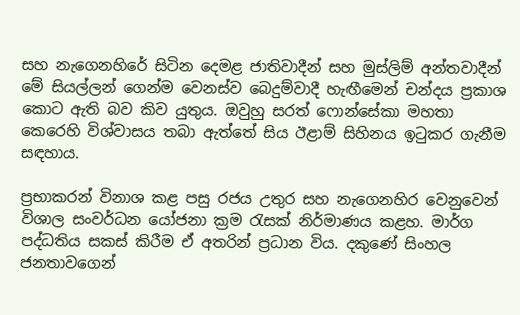සහ නැගෙනහිරේ සිටින දෙමළ ජාතිවාදීන් සහ මුස්‌ලිම් අන්තවාදීන් මේ සියල්ලන් ගෙන්ම වෙනස්‌ව බෙදුම්වාදී හැඟීමෙන් චන්දය ප්‍රකාශ කොට ඇති බව කිව යුතුය. ඔවුහු සරත් ෆොන්සේකා මහතා කෙරෙහි විශ්වාසය තබා ඇත්තේ සිය ඊළාම් සිහිනය ඉටුකර ගැනීම සඳහාය.

ප්‍රභාකරන් විනාශ කළ පසු රජය උතුර සහ නැගෙනහිර වෙනුවෙන් විශාල සංවර්ධන යෝජනා ක්‍රම රැසක්‌ නිර්මාණය කළහ. මාර්ග පද්ධතිය සකස්‌ කිරීම ඒ අතරින් ප්‍රධාන විය. දකුණේ සිංහල ජනතාවගෙන්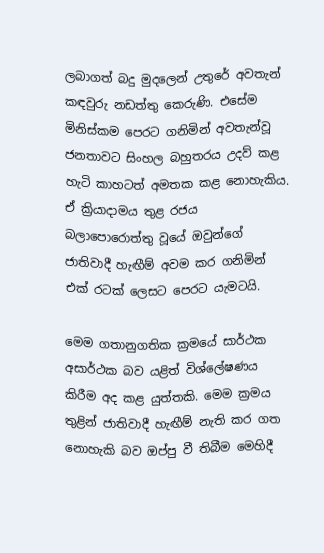ලබාගත් බදු මුදලෙන් උතුරේ අවතැන් කඳවුරු නඩත්තු කෙරුණි. එසේම මිනිස්‌කම පෙරට ගනිමින් අවතැන්වූ ජනතාවට සිංහල බහුතරය උදව් කළ හැටි කාහටත් අමතක කළ නොහැකිය. ඒ ක්‍රියාදාමය තුළ රජය බලාපොරොත්තු වූයේ ඔවුන්ගේ ජාතිවාදී හැඟීම් අවම කර ගනිමින් එක්‌ රටක්‌ ලෙසට පෙරට යැමටයි.

මෙම ගතානුගතික ක්‍රමයේ සාර්ථක අසාර්ථක බව යළිත් විශ්ලේෂණය කිරීම අද කළ යුත්තකි. මෙම ක්‍රමය තුළින් ජාතිවාදී හැඟීම් නැති කර ගත නොහැකි බව ඔප්පු වී තිබීම මෙහිදී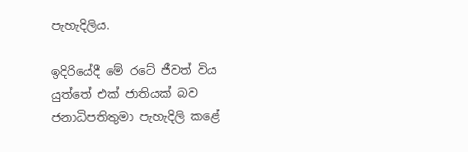පැහැදිලිය.

ඉදිරියේදී මේ රටේ ජීවත් විය යුත්තේ එක්‌ ජාතියක්‌ බව ජනාධිපතිතුමා පැහැදිලි කළේ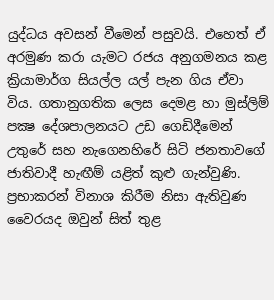යුද්ධය අවසන් වීමෙන් පසුවයි. එහෙත් ඒ අරමුණ කරා යැමට රජය අනුගමනය කළ ක්‍රියාමාර්ග සියල්ල යල් පැන ගිය ඒවා විය. ගතානුගතික ලෙස දෙමළ හා මුස්‌ලිම් පක්‍ෂ දේශපාලනයට උඩ ගෙඩිදීමෙන් උතුරේ සහ නැගෙනහිරේ සිටි ජනතාවගේ ජාතිවාදී හැඟීම් යළිත් කුළු ගැන්වුණි. ප්‍රභාකරන් විනාශ කිරීම නිසා ඇතිවුණ වෛරයද ඔවුන් සිත් තුළ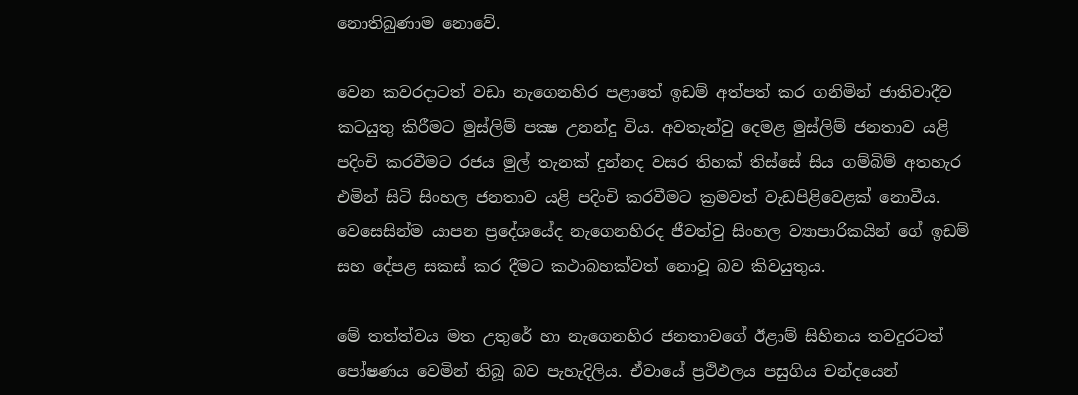නොතිබුණාම නොවේ.

වෙන කවරදාටත් වඩා නැගෙනහිර පළාතේ ඉඩම් අත්පත් කර ගනිමින් ජාතිවාදීව කටයුතු කිරීමට මුස්‌ලිම් පක්‍ෂ උනන්දු විය. අවතැන්වු දෙමළ මුස්‌ලිම් ජනතාව යළි පදිංචි කරවීමට රජය මුල් තැනක්‌ දුන්නද වසර තිහක්‌ තිස්‌සේ සිය ගම්බිම් අතහැර එමින් සිටි සිංහල ජනතාව යළි පදිංචි කරවීමට ක්‍රමවත් වැඩපිළිවෙළක්‌ නොවීය. වෙසෙසින්ම යාපන ප්‍රදේශයේද නැගෙනහිරද ජීවත්වු සිංහල ව්‍යාපාරිකයින් ගේ ඉඩම් සහ දේපළ සකස්‌ කර දීමට කථාබහක්‌වත් නොවූ බව කිවයුතුය.

මේ තත්ත්වය මත උතුරේ හා නැගෙනහිර ජනතාවගේ ඊළාම් සිහිනය තවදුරටත් පෝෂණය වෙමින් තිබූ බව පැහැදිලිය. ඒවායේ ප්‍රථිඵලය පසුගිය චන්දයෙන්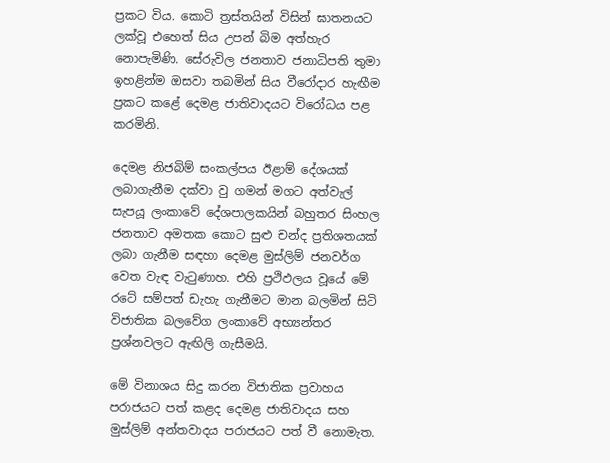ප්‍රකට විය. කොටි ත්‍රස්‌තයින් විසින් ඝාතනයට ලක්‌වූ එහෙත් සිය උපන් බිම අත්හැර නොපැමිණි. සේරුවිල ජනතාව ජනාධිපති තුමා ඉහළින්ම ඔසවා තබමින් සිය වීරෝදාර හැඟීම ප්‍රකට කළේ දෙමළ ජාතිවාදයට විරෝධය පළ කරමිනි.

දෙමළ නිජබිම් සංකල්පය ඊළාම් දේශයක්‌ ලබාගැනීම දක්‌වා වු ගමන් මගට අත්වැල් සැපයූ ලංකාවේ දේශපාලකයින් බහුතර සිංහල ජනතාව අමතක කොට සුළු චන්ද ප්‍රතිශතයක්‌ ලබා ගැනීම සඳහා දෙමළ මුස්‌ලිම් ජනවර්ග වෙත වැඳ වැටුණාහ. එහි ප්‍රථිඵලය වූයේ මේ රටේ සම්පත් ඩැහැ ගැනීමට මාන බලමින් සිටි විජාතික බලවේග ලංකාවේ අභ්‍යන්තර ප්‍රශ්නවලට ඇඟිලි ගැසීමයි.

මේ විනාශය සිදු කරන විජාතික ප්‍රවාහය පරාජයට පත් කළද දෙමළ ජාතිවාදය සහ මුස්‌ලිම් අන්තවාදය පරාජයට පත් වී නොමැත.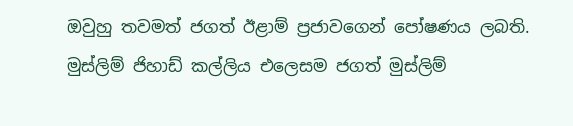ඔවුහු තවමත් ජගත් ඊළාම් ප්‍රජාවගෙන් පෝෂණය ලබති. මුස්‌ලිම් ජිහාඩ් කල්ලිය එලෙසම ජගත් මුස්‌ලිම්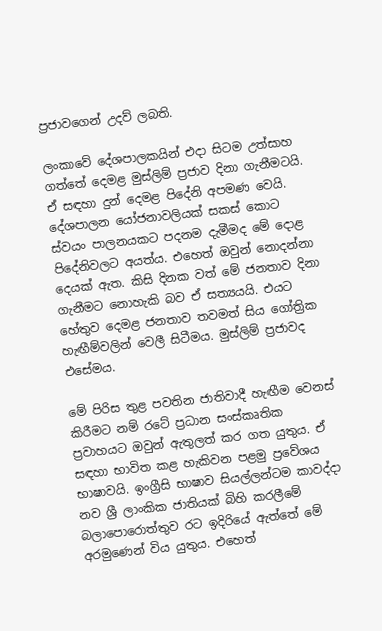ප්‍රජාවගෙන් උදව් ලබති.

ලංකාවේ දේශපාලකයින් එදා සිටම උත්සාහ ගත්තේ දෙමළ මුස්‌ලිම් ප්‍රජාව දිනා ගැනීමටයි. ඒ සඳහා දුන් දෙමළ පිදේනි අපමණ වෙයි. දේශපාලන යෝජනාවලියක්‌ සකස්‌ කොට ස්‌වයං පාලනයකට පදනම දැමීමද මේ දොළ පිදේනිවලට අයත්ය. එහෙත් ඔවුන් නොදන්නා දෙයක්‌ ඇත. කිසි දිනක වත් මේ ජනතාව දිනා ගැනීමට නොහැකි බව ඒ සත්‍යයයි. එයට හේතුව දෙමළ ජනතාව තවමත් සිය ගෝත්‍රික හැඟීම්වලින් වෙලී සිටීමය. මුස්‌ලිම් ප්‍රජාවද එසේමය.

මේ පිරිස තුළ පවතින ජාතිවාදී හැඟීම වෙනස්‌ කිරීමට නම් රටේ ප්‍රධාන සංස්‌කෘතික ප්‍රවාහයට ඔවුන් ඇතුලත් කර ගත යුතුය. ඒ සඳහා භාවිත කළ හැකිවන පළමු ප්‍රවේශය භාෂාවයි. ඉංග්‍රීසි භාෂාව සියල්ලන්ටම කාවද්දා නව ශ්‍රී ලාංකික ජාතියක්‌ බිහි කරලීමේ බලාපොරොත්තුව රට ඉදිරියේ ඇත්තේ මේ අරමුණෙන් විය යුතුය. එහෙත්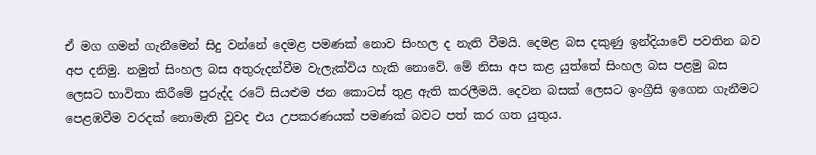ඒ මග ගමන් ගැනීමෙන් සිදු වන්නේ දෙමළ පමණක්‌ නොව සිංහල ද නැති වීමයි. දෙමළ බස දකුණු ඉන්දියාවේ පවතින බව අප දනිමු. නමුත් සිංහල බස අතුරුදන්වීම වැලැක්‌විය හැකි නොවේ. මේ නිසා අප කළ යුත්තේ සිංහල බස පළමු බස ලෙසට භාවිතා කිරීමේ පුරුද්ද රටේ සියළුම ජන කොටස්‌ තුළ ඇති කරලීමයි. දෙවන බසක්‌ ලෙසට ඉංග්‍රීසි ඉගෙන ගැනීමට පෙළඹවීම වරදක්‌ නොමැති වුවද එය උපකරණයක්‌ පමණක්‌ බවට පත් කර ගත යුතුය.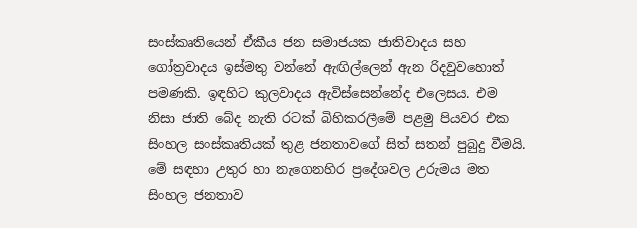සංස්‌කෘතියෙන් ඒකීය ජන සමාජයක ජාතිවාදය සහ ගෝත්‍රවාදය ඉස්‌මතු වන්නේ ඇඟිල්ලෙන් ඇන රිදවුවහොත් පමණකි. ඉඳහිට කුලවාදය ඇවිස්‌සෙන්නේද එලෙසය. එම නිසා ජාති බේද නැති රටක්‌ බිහිකරලීමේ පළමු පියවර එක සිංහල සංස්‌කෘතියක්‌ තුළ ජනතාවගේ සිත් සතන් පුබුදු වීමයි. මේ සඳහා උතුර හා නැගෙනහිර ප්‍රදේශවල උරුමය මත සිංහල ජනතාව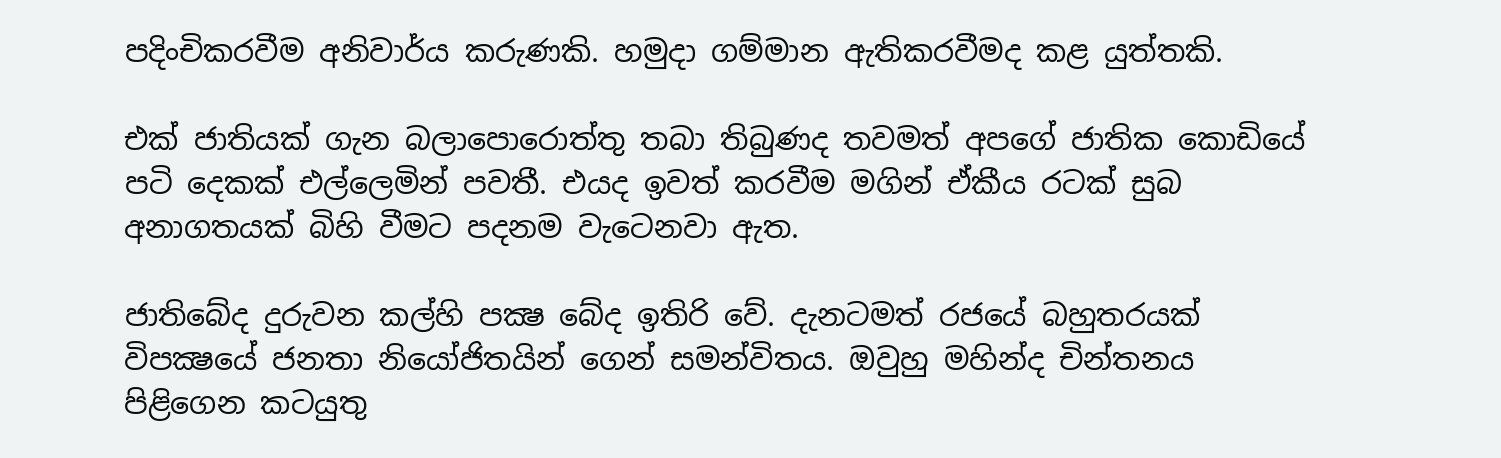පදිංචිකරවීම අනිවාර්ය කරුණකි. හමුදා ගම්මාන ඇතිකරවීමද කළ යුත්තකි.

එක්‌ ජාතියක්‌ ගැන බලාපොරොත්තු තබා තිබුණද තවමත් අපගේ ජාතික කොඩියේ පටි දෙකක්‌ එල්ලෙමින් පවතී. එයද ඉවත් කරවීම මගින් ඒකීය රටක්‌ සුබ අනාගතයක්‌ බිහි වීමට පදනම වැටෙනවා ඇත.

ජාතිබේද දුරුවන කල්හි පක්‍ෂ බේද ඉතිරි වේ. දැනටමත් රජයේ බහුතරයක්‌ විපක්‍ෂයේ ජනතා නියෝජිතයින් ගෙන් සමන්විතය. ඔවුහු මහින්ද චින්තනය පිළිගෙන කටයුතු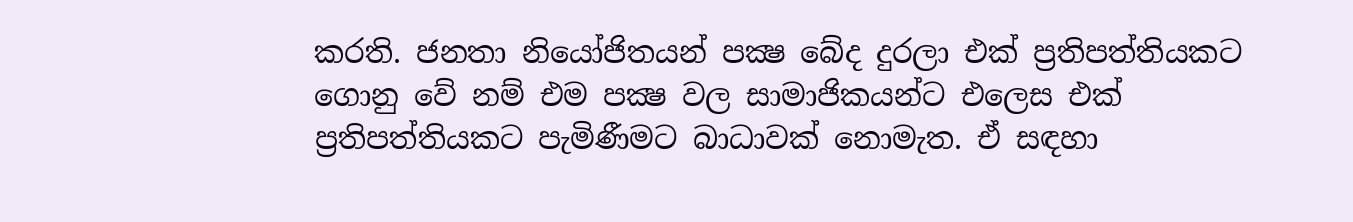කරති. ජනතා නියෝජිතයන් පක්‍ෂ බේද දුරලා එක්‌ ප්‍රතිපත්තියකට ගොනු වේ නම් එම පක්‍ෂ වල සාමාජිකයන්ට එලෙස එක්‌ ප්‍රතිපත්තියකට පැමිණීමට බාධාවක්‌ නොමැත. ඒ සඳහා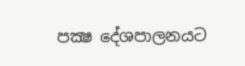පක්‍ෂ දේශපාලනයට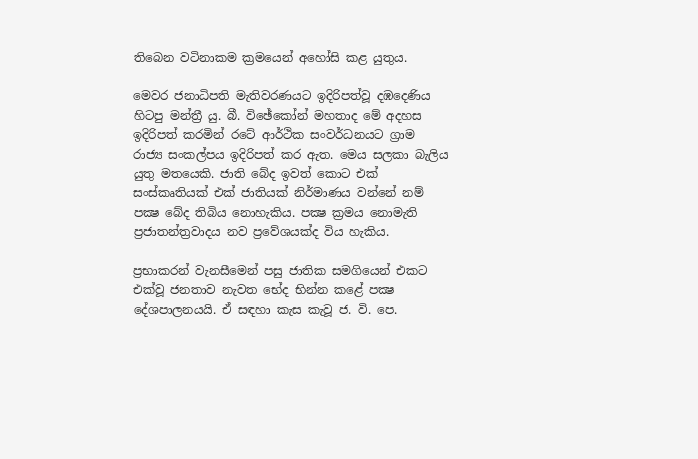තිබෙන වටිනාකම ක්‍රමයෙන් අහෝසි කළ යුතුය.

මෙවර ජනාධිපති මැතිවරණයට ඉදිරිපත්වූ දඹදෙණිය හිටපු මන්ත්‍රී යු. බී. විඡේකෝන් මහතාද මේ අදහස ඉදිරිපත් කරමින් රටේ ආර්ථික සංවර්ධනයට ග්‍රාම රාජ්‍ය සංකල්පය ඉදිරිපත් කර ඇත. මෙය සලකා බැලිය යුතු මතයෙකි. ජාති බේද ඉවත් කොට එක්‌ සංස්‌කෘතියක්‌ එක්‌ ජාතියක්‌ නිර්මාණය වන්නේ නම් පක්‍ෂ බේද තිබිය නොහැකිය. පක්‍ෂ ක්‍රමය නොමැති ප්‍රජාතන්ත්‍රවාදය නව ප්‍රවේශයක්‌ද විය හැකිය.

ප්‍රභාකරන් වැනසීමෙන් පසු ජාතික සමගියෙන් එකට එක්‌වූ ජනතාව නැවත භේද භින්න කළේ පක්‍ෂ දේශපාලනයයි. ඒ සඳහා කැස කැවූ ජ. වි. පෙ.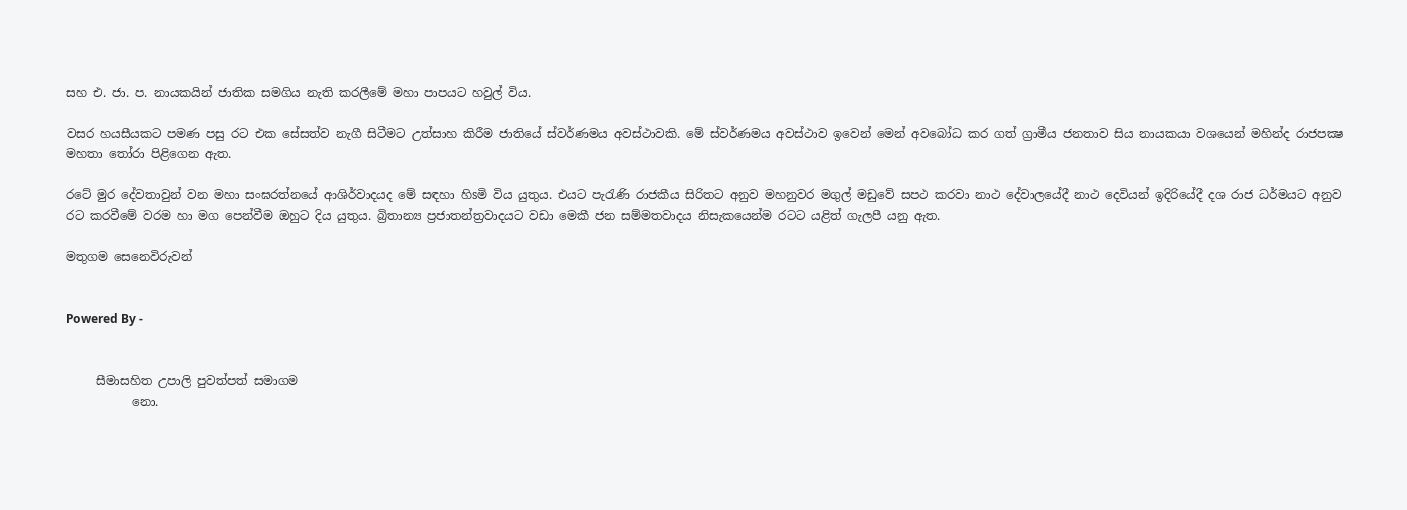සහ එ. ජා. ප. නායකයින් ජාතික සමගිය නැති කරලීමේ මහා පාපයට හවුල් විය.

වසර හයසීයකට පමණ පසු රට එක සේසත්ව නැගී සිටීමට උත්සාහ කිරීම ජාතියේ ස්‌වර්ණමය අවස්‌ථාවකි. මේ ස්‌වර්ණමය අවස්‌ථාව ඉවෙන් මෙන් අවබෝධ කර ගත් ග්‍රාමීය ජනතාව සිය නායකයා වශයෙන් මහින්ද රාජපක්‍ෂ මහතා තෝරා පිළිගෙන ඇත.

රටේ මුර දේවතාවුන් වන මහා සංඝරත්නයේ ආශිර්වාදයද මේ සඳහා හිsමි විය යුතුය. එයට පැරැණි රාජකීය සිරිතට අනුව මහනුවර මගුල් මඩුවේ සපථ කරවා නාථ දේවාලයේදී නාථ දෙවියන් ඉදිරියේදී දශ රාජ ධර්මයට අනුව රට කරවීමේ වරම හා මග පෙන්වීම ඔහුට දිය යුතුය. බ්‍රිතාන්‍ය ප්‍රජාතන්ත්‍රවාදයට වඩා මෙකී ජන සම්මතවාදය නිසැකයෙන්ම රටට යළිත් ගැලපී යනු ඇත.

මතුගම සෙනෙවිරුවන්


Powered By -


     සීමාසහිත උපාලි පුවත්පත් සමාගම
           නො.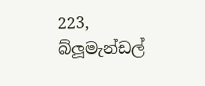223, බ්ලූමැන්ඩල්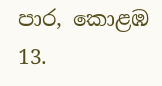පාර, කොළඹ 13.